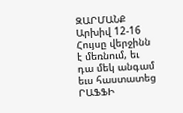ԶԱՐՄԱՆՔ
Արխիվ 12-16
Հույսը վերջինն է մեռնում, եւ դա մեկ անգամ եւս հաստատեց ՐԱՖՖԻ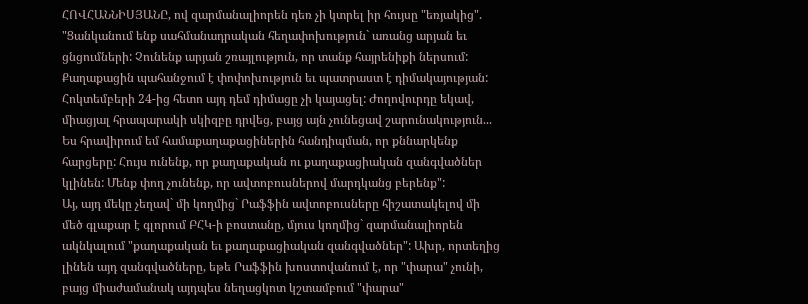ՀՈՎՀԱՆՆԻՍՅԱՆԸ, ով զարմանալիորեն դեռ չի կտրել իր հույսը "եռյակից". "Ցանկանում ենք սահմանադրական հեղափոխություն` առանց արյան եւ ցնցումների: Չունենք արյան շռայլություն, որ տանք հայրենիքի ներսում: Քաղաքացին պահանջում է փոփոխություն եւ պատրաստ է դիմակայության: Հոկտեմբերի 24-ից հետո այդ դեմ դիմացը չի կայացել: Ժողովուրդը եկավ, միացյալ հրապարակի սկիզբը դրվեց, բայց այն չունեցավ շարունակություն... Ես հրավիրում եմ համաքաղաքացիներին հանդիպման, որ քննարկենք հարցերը: Հույս ունենք, որ քաղաքական ու քաղաքացիական զանգվածներ կլինեն: Մենք փող չունենք, որ ավտոբուսներով մարդկանց բերենք":
Այ, այդ մեկը չեղավ` մի կողմից` Րաֆֆին ավտոբուսները հիշատակելով մի մեծ գլաքար է գլորում ԲՀԿ-ի բոստանը, մյուս կողմից` զարմանալիորեն ակնկալում "քաղաքական եւ քաղաքացիական զանգվածներ": Ախր, որտեղից լինեն այդ զանգվածները, եթե Րաֆֆին խոստովանում է, որ "փարա" չունի, բայց միաժամանակ այդպես նեղացկոտ կշտամբում "փարա"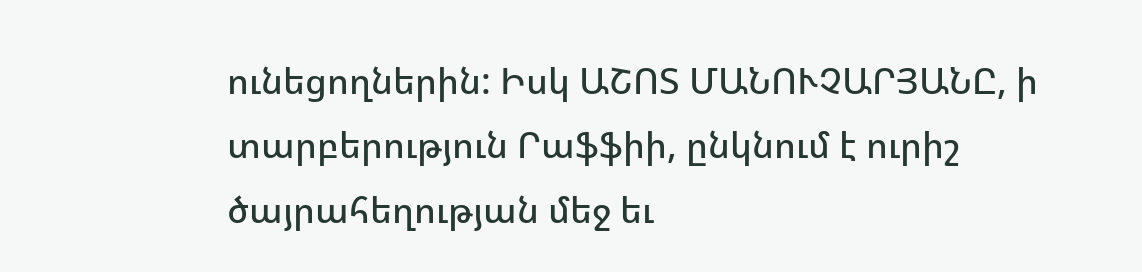ունեցողներին: Իսկ ԱՇՈՏ ՄԱՆՈՒՉԱՐՅԱՆԸ, ի տարբերություն Րաֆֆիի, ընկնում է ուրիշ ծայրահեղության մեջ եւ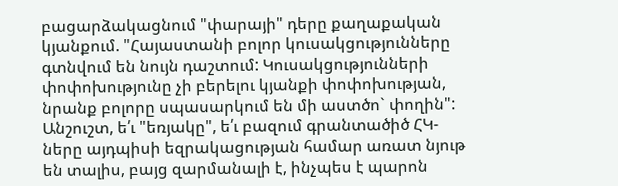բացարձակացնում "փարայի" դերը քաղաքական կյանքում. "Հայաստանի բոլոր կուսակցությունները գտնվում են նույն դաշտում: Կուսակցությունների փոփոխությունը չի բերելու կյանքի փոփոխության, նրանք բոլորը սպասարկում են մի աստծո` փողին": Անշուշտ, ե՛ւ "եռյակը", ե՛ւ բազում գրանտածիծ ՀԿ-ները այդպիսի եզրակացության համար առատ նյութ են տալիս, բայց զարմանալի է, ինչպես է պարոն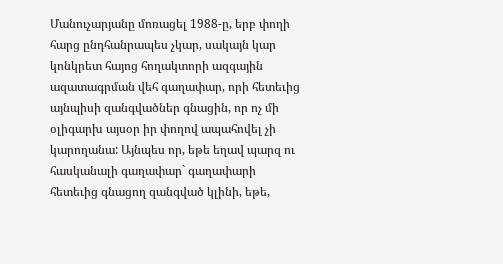Մանուչարյանը մոռացել 1988-ը, երբ փողի հարց ընդհանրապես չկար, սակայն կար կոնկրետ հայոց հողակտորի ազգային ազատագրման վեհ գաղափար, որի հետեւից այնպիսի զանգվածներ գնացին, որ ոչ մի օլիգարխ այսօր իր փողով ապահովել չի կարողանա: Այնպես որ, եթե եղավ պարզ ու հասկանալի գաղափար` գաղափարի հետեւից գնացող զանգված կլինի, եթե,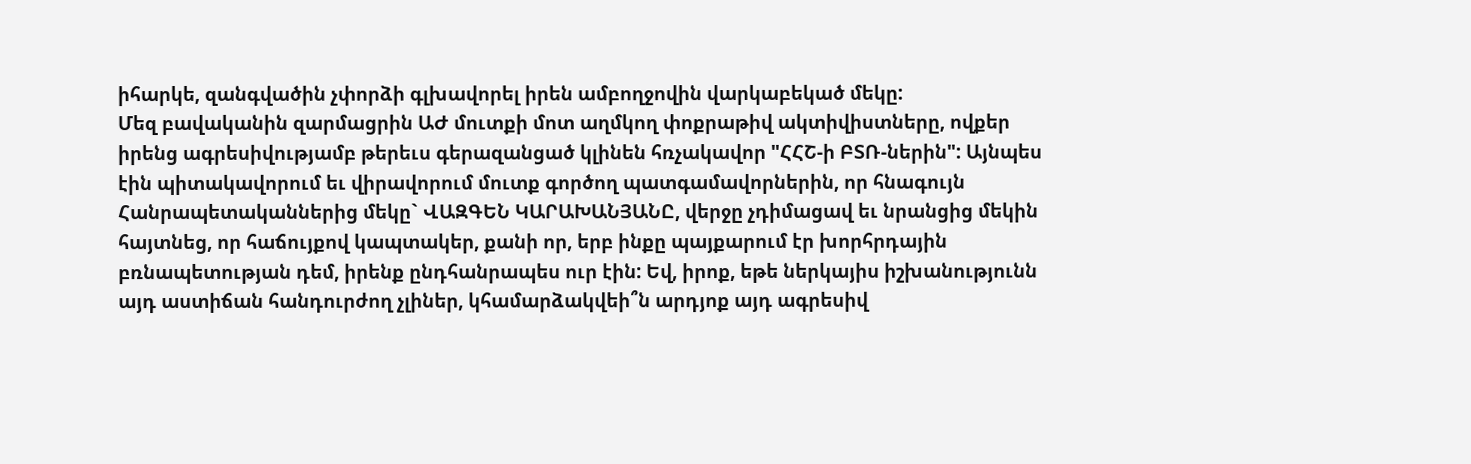իհարկե, զանգվածին չփորձի գլխավորել իրեն ամբողջովին վարկաբեկած մեկը:
Մեզ բավականին զարմացրին ԱԺ մուտքի մոտ աղմկող փոքրաթիվ ակտիվիստները, ովքեր իրենց ագրեսիվությամբ թերեւս գերազանցած կլինեն հռչակավոր "ՀՀՇ-ի ԲՏՌ-ներին": Այնպես էին պիտակավորում եւ վիրավորում մուտք գործող պատգամավորներին, որ հնագույն Հանրապետականներից մեկը` ՎԱԶԳԵՆ ԿԱՐԱԽԱՆՅԱՆԸ, վերջը չդիմացավ եւ նրանցից մեկին հայտնեց, որ հաճույքով կապտակեր, քանի որ, երբ ինքը պայքարում էր խորհրդային բռնապետության դեմ, իրենք ընդհանրապես ուր էին: Եվ, իրոք, եթե ներկայիս իշխանությունն այդ աստիճան հանդուրժող չլիներ, կհամարձակվեի՞ն արդյոք այդ ագրեսիվ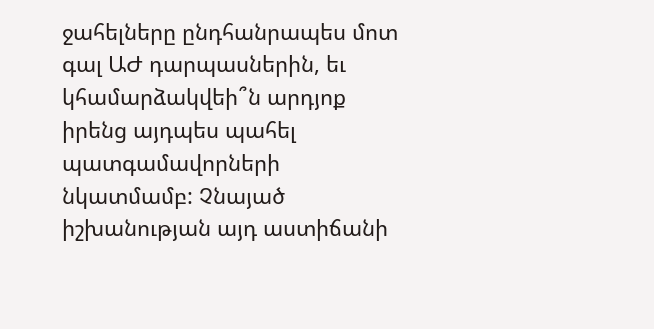ջահելները ընդհանրապես մոտ գալ ԱԺ դարպասներին, եւ կհամարձակվեի՞ն արդյոք իրենց այդպես պահել պատգամավորների նկատմամբ: Չնայած իշխանության այդ աստիճանի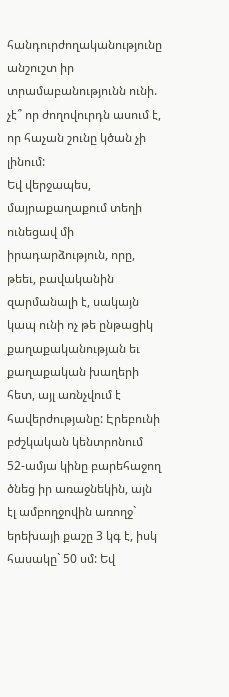հանդուրժողականությունը անշուշտ իր տրամաբանությունն ունի. չէ՞ որ ժողովուրդն ասում է, որ հաչան շունը կծան չի լինում:
Եվ վերջապես, մայրաքաղաքում տեղի ունեցավ մի իրադարձություն, որը, թեեւ, բավականին զարմանալի է, սակայն կապ ունի ոչ թե ընթացիկ քաղաքականության եւ քաղաքական խաղերի հետ, այլ առնչվում է հավերժությանը: Էրեբունի բժշկական կենտրոնում 52-ամյա կինը բարեհաջող ծնեց իր առաջնեկին, այն էլ ամբողջովին առողջ` երեխայի քաշը 3 կգ է, իսկ հասակը` 50 սմ: Եվ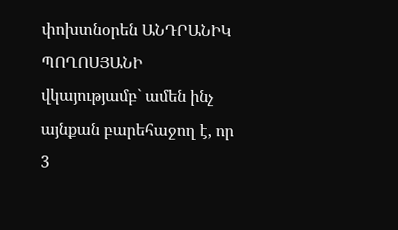փոխտնօրեն ԱՆԴՐԱՆԻԿ ՊՈՂՈՍՅԱՆԻ վկայությամբ` ամեն ինչ այնքան բարեհաջող է, որ 3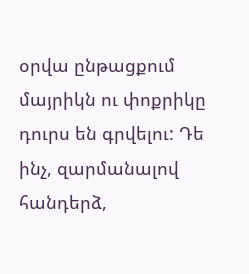օրվա ընթացքում մայրիկն ու փոքրիկը դուրս են գրվելու: Դե ինչ, զարմանալով հանդերձ,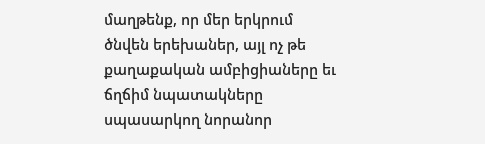մաղթենք, որ մեր երկրում ծնվեն երեխաներ, այլ ոչ թե քաղաքական ամբիցիաները եւ ճղճիմ նպատակները սպասարկող նորանոր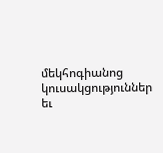մեկհոգիանոց կուսակցություններ եւ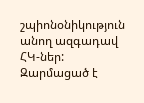շպիոնօնիկություն անող ազգադավ ՀԿ-ներ:
Զարմացած է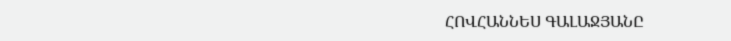ՀՈՎՀԱՆՆԵՍ ԳԱԼԱՋՅԱՆԸ